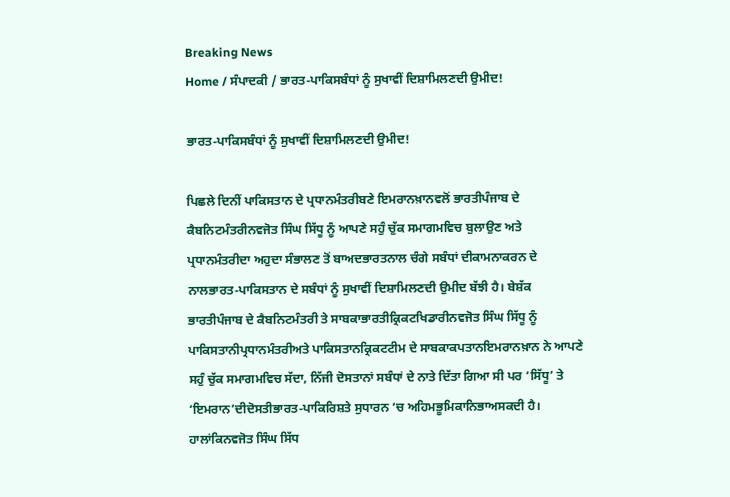Breaking News
Home / ਸੰਪਾਦਕੀ / ਭਾਰਤ-ਪਾਕਿਸਬੰਧਾਂ ਨੂੰ ਸੁਖਾਵੀਂ ਦਿਸ਼ਾਮਿਲਣਦੀ ਉਮੀਦ!

ਭਾਰਤ-ਪਾਕਿਸਬੰਧਾਂ ਨੂੰ ਸੁਖਾਵੀਂ ਦਿਸ਼ਾਮਿਲਣਦੀ ਉਮੀਦ!

ਪਿਛਲੇ ਦਿਨੀਂ ਪਾਕਿਸਤਾਨ ਦੇ ਪ੍ਰਧਾਨਮੰਤਰੀਬਣੇ ਇਮਰਾਨਖ਼ਾਨਵਲੋਂ ਭਾਰਤੀਪੰਜਾਬ ਦੇ ਕੈਬਨਿਟਮੰਤਰੀਨਵਜੋਤ ਸਿੰਘ ਸਿੱਧੂ ਨੂੰ ਆਪਣੇ ਸਹੁੰ ਚੁੱਕ ਸਮਾਗਮਵਿਚ ਬੁਲਾਉਣ ਅਤੇ ਪ੍ਰਧਾਨਮੰਤਰੀਦਾ ਅਹੁਦਾ ਸੰਭਾਲਣ ਤੋਂ ਬਾਅਦਭਾਰਤਨਾਲ ਚੰਗੇ ਸਬੰਧਾਂ ਦੀਕਾਮਨਾਕਰਨ ਦੇ ਨਾਲਭਾਰਤ-ਪਾਕਿਸਤਾਨ ਦੇ ਸਬੰਧਾਂ ਨੂੰ ਸੁਖਾਵੀਂ ਦਿਸ਼ਾਮਿਲਣਦੀ ਉਮੀਦ ਬੱਝੀ ਹੈ। ਬੇਸ਼ੱਕ ਭਾਰਤੀਪੰਜਾਬ ਦੇ ਕੈਬਨਿਟਮੰਤਰੀ ਤੇ ਸਾਬਕਾਭਾਰਤੀਕ੍ਰਿਕਟਖਿਡਾਰੀਨਵਜੋਤ ਸਿੰਘ ਸਿੱਧੂ ਨੂੰ ਪਾਕਿਸਤਾਨੀਪ੍ਰਧਾਨਮੰਤਰੀਅਤੇ ਪਾਕਿਸਤਾਨਕ੍ਰਿਕਟਟੀਮ ਦੇ ਸਾਬਕਾਕਪਤਾਨਇਮਰਾਨਖ਼ਾਨ ਨੇ ਆਪਣੇ ਸਹੁੰ ਚੁੱਕ ਸਮਾਗਮਵਿਚ ਸੱਦਾ, ਨਿੱਜੀ ਦੋਸਤਾਨਾਂ ਸਬੰਧਾਂ ਦੇ ਨਾਤੇ ਦਿੱਤਾ ਗਿਆ ਸੀ ਪਰ ‘ਸਿੱਧੂ’ ਤੇ ‘ਇਮਰਾਨ’ਦੀਦੋਸਤੀਭਾਰਤ-ਪਾਕਿਰਿਸ਼ਤੇ ਸੁਧਾਰਨ ‘ਚ ਅਹਿਮਭੂਮਿਕਾਨਿਭਾਅਸਕਦੀ ਹੈ। ਹਾਲਾਂਕਿਨਵਜੋਤ ਸਿੰਘ ਸਿੱਧ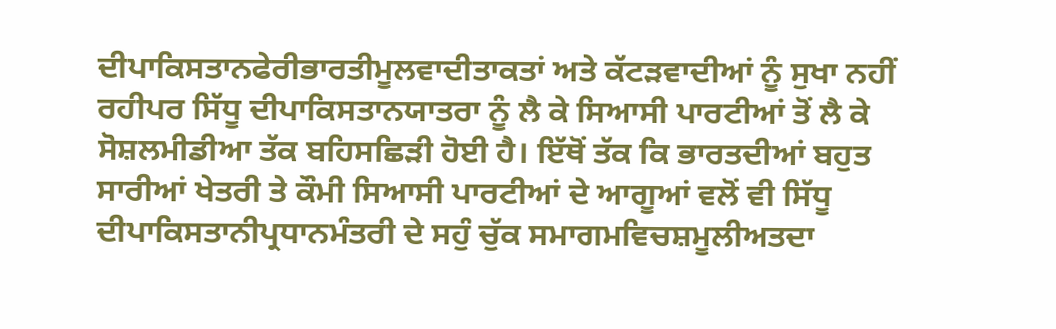ਦੀਪਾਕਿਸਤਾਨਫੇਰੀਭਾਰਤੀਮੂਲਵਾਦੀਤਾਕਤਾਂ ਅਤੇ ਕੱਟੜਵਾਦੀਆਂ ਨੂੰ ਸੁਖਾ ਨਹੀਂ ਰਹੀਪਰ ਸਿੱਧੂ ਦੀਪਾਕਿਸਤਾਨਯਾਤਰਾ ਨੂੰ ਲੈ ਕੇ ਸਿਆਸੀ ਪਾਰਟੀਆਂ ਤੋਂ ਲੈ ਕੇ ਸੋਸ਼ਲਮੀਡੀਆ ਤੱਕ ਬਹਿਸਛਿੜੀ ਹੋਈ ਹੈ। ਇੱਥੋਂ ਤੱਕ ਕਿ ਭਾਰਤਦੀਆਂ ਬਹੁਤ ਸਾਰੀਆਂ ਖੇਤਰੀ ਤੇ ਕੌਮੀ ਸਿਆਸੀ ਪਾਰਟੀਆਂ ਦੇ ਆਗੂਆਂ ਵਲੋਂ ਵੀ ਸਿੱਧੂ ਦੀਪਾਕਿਸਤਾਨੀਪ੍ਰਧਾਨਮੰਤਰੀ ਦੇ ਸਹੁੰ ਚੁੱਕ ਸਮਾਗਮਵਿਚਸ਼ਮੂਲੀਅਤਦਾ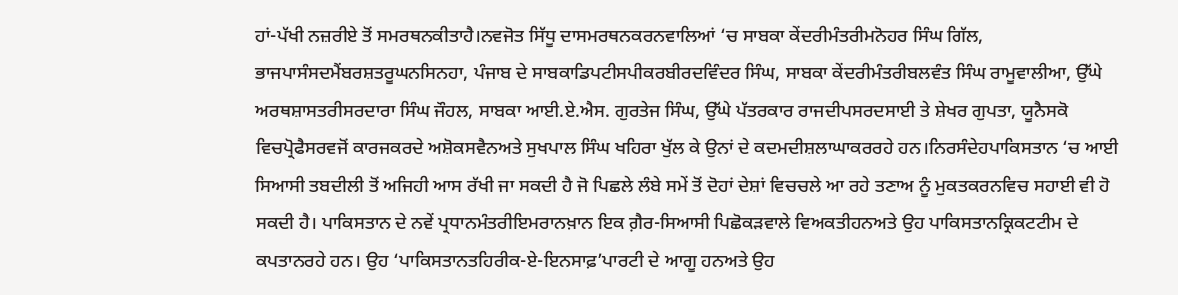ਹਾਂ-ਪੱਖੀ ਨਜ਼ਰੀਏ ਤੋਂ ਸਮਰਥਨਕੀਤਾਹੈ।ਨਵਜੋਤ ਸਿੱਧੂ ਦਾਸਮਰਥਨਕਰਨਵਾਲਿਆਂ ‘ਚ ਸਾਬਕਾ ਕੇਂਦਰੀਮੰਤਰੀਮਨੋਹਰ ਸਿੰਘ ਗਿੱਲ, ਭਾਜਪਾਸੰਸਦਮੈਂਬਰਸ਼ਤਰੂਘਨਸਿਨਹਾ, ਪੰਜਾਬ ਦੇ ਸਾਬਕਾਡਿਪਟੀਸਪੀਕਰਬੀਰਦਵਿੰਦਰ ਸਿੰਘ, ਸਾਬਕਾ ਕੇਂਦਰੀਮੰਤਰੀਬਲਵੰਤ ਸਿੰਘ ਰਾਮੂਵਾਲੀਆ, ਉੱਘੇ ਅਰਥਸ਼ਾਸਤਰੀਸਰਦਾਰਾ ਸਿੰਘ ਜੌਹਲ, ਸਾਬਕਾ ਆਈ.ਏ.ਐਸ. ਗੁਰਤੇਜ ਸਿੰਘ, ਉੱਘੇ ਪੱਤਰਕਾਰ ਰਾਜਦੀਪਸਰਦਸਾਈ ਤੇ ਸ਼ੇਖਰ ਗੁਪਤਾ, ਯੂਨੈਸਕੋ ਵਿਚਪ੍ਰੋਫੈਸਰਵਜੋਂ ਕਾਰਜਕਰਦੇ ਅਸ਼ੋਕਸਵੈਨਅਤੇ ਸੁਖਪਾਲ ਸਿੰਘ ਖਹਿਰਾ ਖੁੱਲ ਕੇ ਉਨਾਂ ਦੇ ਕਦਮਦੀਸ਼ਲਾਘਾਕਰਰਹੇ ਹਨ।ਨਿਰਸੰਦੇਹਪਾਕਿਸਤਾਨ ‘ਚ ਆਈ ਸਿਆਸੀ ਤਬਦੀਲੀ ਤੋਂ ਅਜਿਹੀ ਆਸ ਰੱਖੀ ਜਾ ਸਕਦੀ ਹੈ ਜੋ ਪਿਛਲੇ ਲੰਬੇ ਸਮੇਂ ਤੋਂ ਦੋਹਾਂ ਦੇਸ਼ਾਂ ਵਿਚਚਲੇ ਆ ਰਹੇ ਤਣਾਅ ਨੂੰ ਮੁਕਤਕਰਨਵਿਚ ਸਹਾਈ ਵੀ ਹੋ ਸਕਦੀ ਹੈ। ਪਾਕਿਸਤਾਨ ਦੇ ਨਵੇਂ ਪ੍ਰਧਾਨਮੰਤਰੀਇਮਰਾਨਖ਼ਾਨ ਇਕ ਗ਼ੈਰ-ਸਿਆਸੀ ਪਿਛੋਕੜਵਾਲੇ ਵਿਅਕਤੀਹਨਅਤੇ ਉਹ ਪਾਕਿਸਤਾਨਕ੍ਰਿਕਟਟੀਮ ਦੇ ਕਪਤਾਨਰਹੇ ਹਨ। ਉਹ ‘ਪਾਕਿਸਤਾਨਤਹਿਰੀਕ-ਏ-ਇਨਸਾਫ਼’ਪਾਰਟੀ ਦੇ ਆਗੂ ਹਨਅਤੇ ਉਹ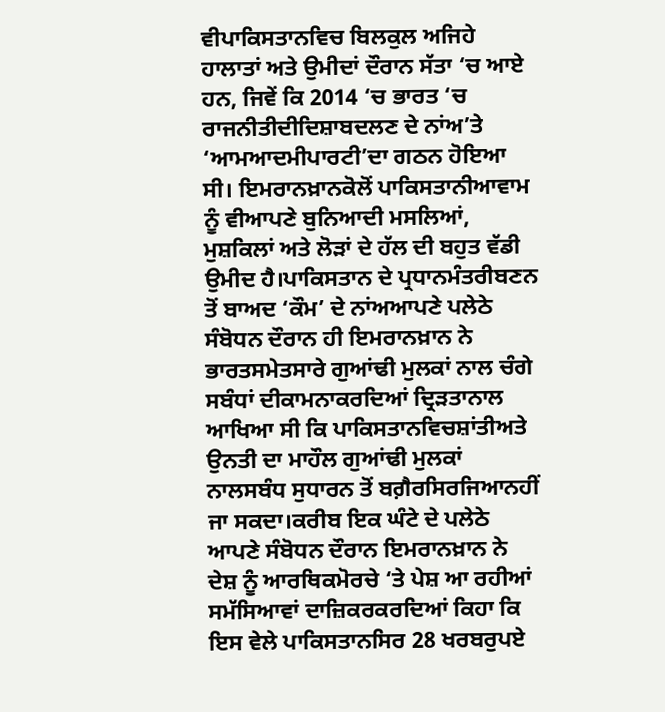ਵੀਪਾਕਿਸਤਾਨਵਿਚ ਬਿਲਕੁਲ ਅਜਿਹੇ ਹਾਲਾਤਾਂ ਅਤੇ ਉਮੀਦਾਂ ਦੌਰਾਨ ਸੱਤਾ ‘ਚ ਆਏ ਹਨ, ਜਿਵੇਂ ਕਿ 2014 ‘ਚ ਭਾਰਤ ‘ਚ ਰਾਜਨੀਤੀਦੀਦਿਸ਼ਾਬਦਲਣ ਦੇ ਨਾਂਅ’ਤੇ ‘ਆਮਆਦਮੀਪਾਰਟੀ’ਦਾ ਗਠਨ ਹੋਇਆ ਸੀ। ਇਮਰਾਨਖ਼ਾਨਕੋਲੋਂ ਪਾਕਿਸਤਾਨੀਆਵਾਮ ਨੂੰ ਵੀਆਪਣੇ ਬੁਨਿਆਦੀ ਮਸਲਿਆਂ, ਮੁਸ਼ਕਿਲਾਂ ਅਤੇ ਲੋੜਾਂ ਦੇ ਹੱਲ ਦੀ ਬਹੁਤ ਵੱਡੀ ਉਮੀਦ ਹੈ।ਪਾਕਿਸਤਾਨ ਦੇ ਪ੍ਰਧਾਨਮੰਤਰੀਬਣਨ ਤੋਂ ਬਾਅਦ ‘ਕੌਮ’ ਦੇ ਨਾਂਅਆਪਣੇ ਪਲੇਠੇ ਸੰਬੋਧਨ ਦੌਰਾਨ ਹੀ ਇਮਰਾਨਖ਼ਾਨ ਨੇ ਭਾਰਤਸਮੇਤਸਾਰੇ ਗੁਆਂਢੀ ਮੁਲਕਾਂ ਨਾਲ ਚੰਗੇ ਸਬੰਧਾਂ ਦੀਕਾਮਨਾਕਰਦਿਆਂ ਦ੍ਰਿੜਤਾਨਾਲ ਆਖਿਆ ਸੀ ਕਿ ਪਾਕਿਸਤਾਨਵਿਚਸ਼ਾਂਤੀਅਤੇ ਉਨਤੀ ਦਾ ਮਾਹੌਲ ਗੁਆਂਢੀ ਮੁਲਕਾਂ ਨਾਲਸਬੰਧ ਸੁਧਾਰਨ ਤੋਂ ਬਗ਼ੈਰਸਿਰਜਿਆਨਹੀਂ ਜਾ ਸਕਦਾ।ਕਰੀਬ ਇਕ ਘੰਟੇ ਦੇ ਪਲੇਠੇ ਆਪਣੇ ਸੰਬੋਧਨ ਦੌਰਾਨ ਇਮਰਾਨਖ਼ਾਨ ਨੇ ਦੇਸ਼ ਨੂੰ ਆਰਥਿਕਮੋਰਚੇ ‘ਤੇ ਪੇਸ਼ ਆ ਰਹੀਆਂ ਸਮੱਸਿਆਵਾਂ ਦਾਜ਼ਿਕਰਕਰਦਿਆਂ ਕਿਹਾ ਕਿ ਇਸ ਵੇਲੇ ਪਾਕਿਸਤਾਨਸਿਰ 28 ਖਰਬਰੁਪਏ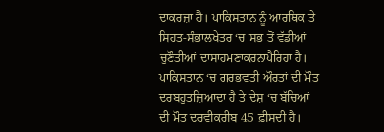ਦਾਕਰਜ਼ਾ ਹੈ। ਪਾਕਿਸਤਾਨ ਨੂੰ ਆਰਥਿਕ ਤੇ ਸਿਹਤ-ਸੰਭਾਲਖੇਤਰ ‘ਚ ਸਭ ਤੋਂ ਵੱਡੀਆਂ ਚੁਣੌਤੀਆਂ ਦਾਸਾਹਮਣਾਕਰਨਾਪੈਰਿਹਾ ਹੈ। ਪਾਕਿਸਤਾਨ ‘ਚ ਗਰਭਵਤੀ ਔਰਤਾਂ ਦੀ ਮੌਤ ਦਰਬਹੁਤਜ਼ਿਆਦਾ ਹੈ ਤੇ ਦੇਸ਼ ‘ਚ ਬੱਚਿਆਂ ਦੀ ਮੌਤ ਦਰਵੀਕਰੀਬ 45 ਫ਼ੀਸਦੀ ਹੈ।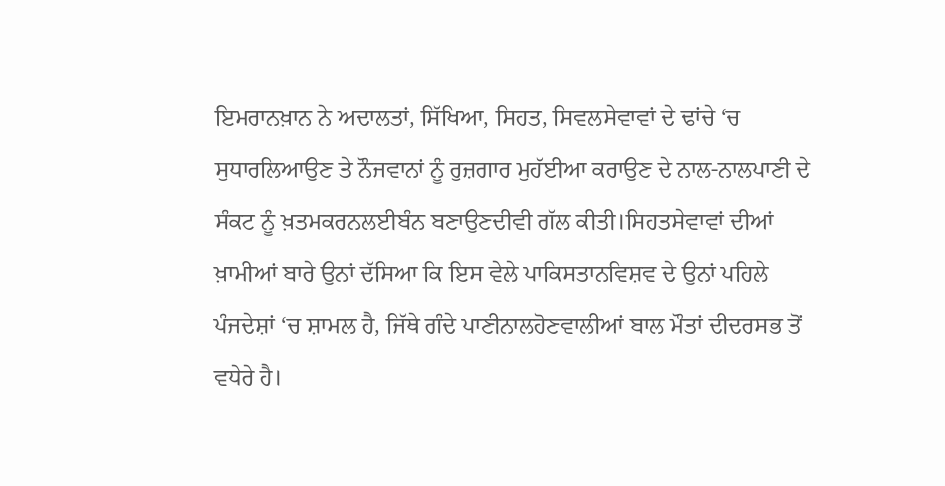ਇਮਰਾਨਖ਼ਾਨ ਨੇ ਅਦਾਲਤਾਂ, ਸਿੱਖਿਆ, ਸਿਹਤ, ਸਿਵਲਸੇਵਾਵਾਂ ਦੇ ਢਾਂਚੇ ‘ਚ ਸੁਧਾਰਲਿਆਉਣ ਤੇ ਨੌਜਵਾਨਾਂ ਨੂੰ ਰੁਜ਼ਗਾਰ ਮੁਹੱਈਆ ਕਰਾਉਣ ਦੇ ਨਾਲ-ਨਾਲਪਾਣੀ ਦੇ ਸੰਕਟ ਨੂੰ ਖ਼ਤਮਕਰਨਲਈਬੰਨ ਬਣਾਉਣਦੀਵੀ ਗੱਲ ਕੀਤੀ।ਸਿਹਤਸੇਵਾਵਾਂ ਦੀਆਂ ਖ਼ਾਮੀਆਂ ਬਾਰੇ ਉਨਾਂ ਦੱਸਿਆ ਕਿ ਇਸ ਵੇਲੇ ਪਾਕਿਸਤਾਨਵਿਸ਼ਵ ਦੇ ਉਨਾਂ ਪਹਿਲੇ ਪੰਜਦੇਸ਼ਾਂ ‘ਚ ਸ਼ਾਮਲ ਹੈ, ਜਿੱਥੇ ਗੰਦੇ ਪਾਣੀਨਾਲਹੋਣਵਾਲੀਆਂ ਬਾਲ ਮੌਤਾਂ ਦੀਦਰਸਭ ਤੋਂ ਵਧੇਰੇ ਹੈ।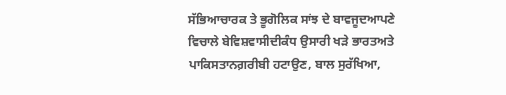ਸੱਭਿਆਚਾਰਕ ਤੇ ਭੂਗੋਲਿਕ ਸਾਂਝ ਦੇ ਬਾਵਜੂਦਆਪਣੇ ਵਿਚਾਲੇ ਬੇਵਿਸ਼ਵਾਸੀਦੀਕੰਧ ਉਸਾਰੀ ਖੜੇ ਭਾਰਤਅਤੇ ਪਾਕਿਸਤਾਨਗ਼ਰੀਬੀ ਹਟਾਉਣ, ਬਾਲ ਸੁਰੱਖਿਆ,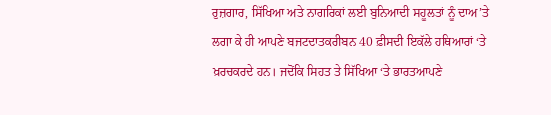ਰੁਜ਼ਗਾਰ, ਸਿੱਖਿਆ ਅਤੇ ਨਾਗਰਿਕਾਂ ਲਈ ਬੁਨਿਆਦੀ ਸਹੂਲਤਾਂ ਨੂੰ ਦਾਅ’ਤੇ ਲਗਾ ਕੇ ਹੀ ਆਪਣੇ ਬਜਟਦਾਤਕਰੀਬਨ 40 ਫ਼ੀਸਦੀ ਇਕੱਲੇ ਹਥਿਆਰਾਂ ‘ਤੇ ਖ਼ਰਚਕਰਦੇ ਹਨ। ਜਦੋਂਕਿ ਸਿਹਤ ਤੇ ਸਿੱਖਿਆ ‘ਤੇ ਭਾਰਤਆਪਣੇ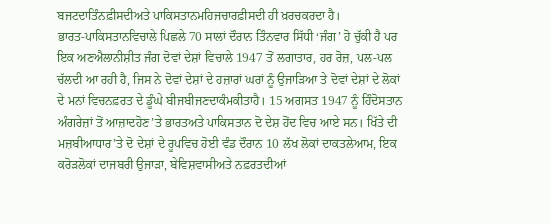ਬਜਟਦਾਤਿੰਨਫ਼ੀਸਦੀਅਤੇ ਪਾਕਿਸਤਾਨਮਹਿਜਚਾਰਫ਼ੀਸਦੀ ਹੀ ਖ਼ਰਚਕਰਦਾ ਹੈ।
ਭਾਰਤ-ਪਾਕਿਸਤਾਨਵਿਚਾਲੇ ਪਿਛਲੇ 70 ਸਾਲਾਂ ਦੌਰਾਨ ਤਿੰਨਵਾਰ ਸਿੱਧੀ ‘ਜੰਗ’ ਹੋ ਚੁੱਕੀ ਹੈ ਪਰ ਇਕ ਅਣਐਲਾਨੀਸ਼ੀਤ ਜੰਗ ਦੋਵਾਂ ਦੇਸ਼ਾਂ ਵਿਚਾਲੇ 1947 ਤੋਂ ਲਗਾਤਾਰ, ਹਰ ਰੋਜ਼, ਪਲ-ਪਲ ਚੱਲਦੀ ਆ ਰਹੀ ਹੈ, ਜਿਸ ਨੇ ਦੋਵਾਂ ਦੇਸ਼ਾਂ ਦੇ ਹਜ਼ਾਰਾਂ ਘਰਾਂ ਨੂੰ ਉਜਾੜਿਆ ਤੇ ਦੋਵਾਂ ਦੇਸ਼ਾਂ ਦੇ ਲੋਕਾਂ ਦੇ ਮਨਾਂ ਵਿਚਨਫ਼ਰਤ ਦੇ ਡੂੰਘੇ ਬੀਜਬੀਜਣਦਾਕੰਮਕੀਤਾਹੈ। 15 ਅਗਸਤ 1947 ਨੂੰ ਹਿੰਦੋਸਤਾਨ ਅੰਗਰੇਜ਼ਾਂ ਤੋਂ ਆਜ਼ਾਦਹੋਣ’ਤੇ ਭਾਰਤਅਤੇ ਪਾਕਿਸਤਾਨ ਦੋ ਦੇਸ਼ ਹੋਂਦ ਵਿਚ ਆਏ ਸਨ। ਖਿੱਤੇ ਦੀ ਮਜ਼ਬੀਆਧਾਰ’ਤੇ ਦੋ ਦੇਸ਼ਾਂ ਦੇ ਰੂਪਵਿਚ ਹੋਈ ਵੰਡ ਦੌਰਾਨ 10 ਲੱਖ ਲੋਕਾਂ ਦਾਕਤਲੇਆਮ, ਇਕ ਕਰੋੜਲੋਕਾਂ ਦਾਜਬਰੀ ਉਜਾੜਾ, ਬੇਵਿਸ਼ਵਾਸੀਅਤੇ ਨਫ਼ਰਤਦੀਆਂ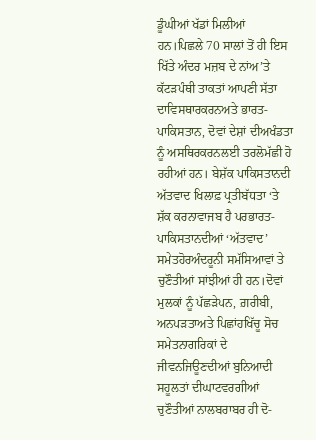ਡੂੰਘੀਆਂ ਖੱਡਾਂ ਮਿਲੀਆਂ ਹਨ।ਪਿਛਲੇ 70 ਸਾਲਾਂ ਤੋਂ ਹੀ ਇਸ ਖਿੱਤੇ ਅੰਦਰ ਮਜ਼ਬ ਦੇ ਨਾਂਅ’ਤੇ ਕੱਟੜਪੰਥੀ ਤਾਕਤਾਂ ਆਪਣੀ ਸੱਤਾ ਦਾਵਿਸਥਾਰਕਰਨਅਤੇ ਭਾਰਤ-ਪਾਕਿਸਤਾਨ, ਦੋਵਾਂ ਦੇਸ਼ਾਂ ਦੀਅਖੰਡਤਾ ਨੂੰ ਅਸਥਿਰਕਰਨਲਈ ਤਰਲੋਮੱਛੀ ਹੋ ਰਹੀਆਂ ਹਨ। ਬੇਸ਼ੱਕ ਪਾਕਿਸਤਾਨਦੀ ਅੱਤਵਾਦ ਖਿਲਾਫ਼ ਪ੍ਰਤੀਬੱਧਤਾ ‘ਤੇ ਸ਼ੱਕ ਕਰਨਾਵਾਜਬ ਹੈ ਪਰਭਾਰਤ-ਪਾਕਿਸਤਾਨਦੀਆਂ ‘ਅੱਤਵਾਦ’ ਸਮੇਤਹੋਰਅੰਦਰੂਨੀ ਸਮੱਸਿਆਵਾਂ ਤੇ ਚੁਣੌਤੀਆਂ ਸਾਂਝੀਆਂ ਹੀ ਹਨ।ਦੋਵਾਂ ਮੁਲਕਾਂ ਨੂੰ ਪੱਛੜੇਪਨ, ਗ਼ਰੀਬੀ, ਅਨਪੜਤਾਅਤੇ ਪਿਛਾਂਹਖਿੱਚੂ ਸੋਚ ਸਮੇਤਨਾਗਰਿਕਾਂ ਦੇ ਜੀਵਨਜਿਊਣਦੀਆਂ ਬੁਨਿਆਦੀ ਸਹੂਲਤਾਂ ਦੀਘਾਟਵਰਗੀਆਂ ਚੁਣੌਤੀਆਂ ਨਾਲਬਰਾਬਰ ਹੀ ਦੋ-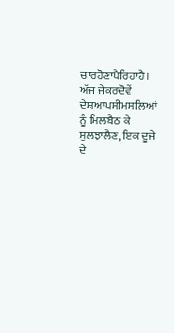ਚਾਰਹੋਣਾਪੈਰਿਹਾਹੈ।
ਅੱਜ ਜੇਕਰਦੋਵੇਂ ਦੇਸ਼ਆਪਸੀਮਸਲਿਆਂ ਨੂੰ ਮਿਲਬੈਠ ਕੇ ਸੁਲਝਾਲੈਣ, ਇਕ ਦੂਜੇ ਦੇ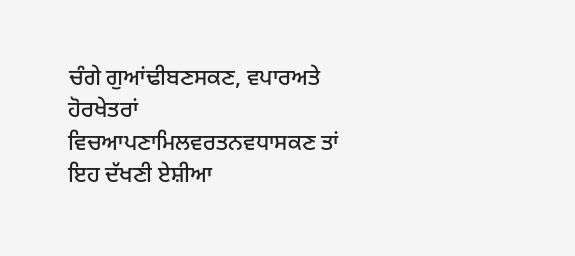ਚੰਗੇ ਗੁਆਂਢੀਬਣਸਕਣ, ਵਪਾਰਅਤੇ ਹੋਰਖੇਤਰਾਂ ਵਿਚਆਪਣਾਮਿਲਵਰਤਨਵਧਾਸਕਣ ਤਾਂ ਇਹ ਦੱਖਣੀ ਏਸ਼ੀਆ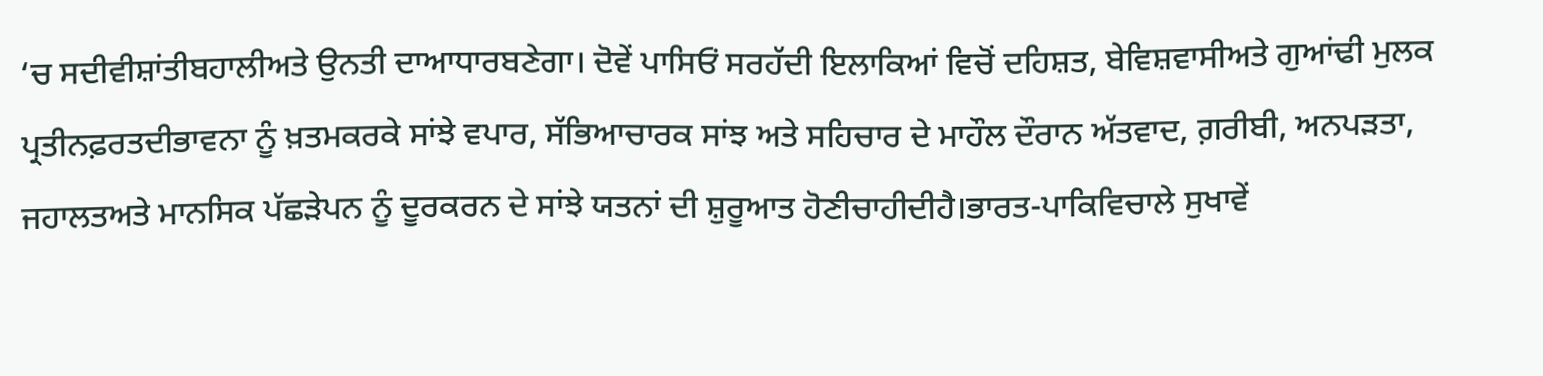‘ਚ ਸਦੀਵੀਸ਼ਾਂਤੀਬਹਾਲੀਅਤੇ ਉਨਤੀ ਦਾਆਧਾਰਬਣੇਗਾ। ਦੋਵੇਂ ਪਾਸਿਓਂ ਸਰਹੱਦੀ ਇਲਾਕਿਆਂ ਵਿਚੋਂ ਦਹਿਸ਼ਤ, ਬੇਵਿਸ਼ਵਾਸੀਅਤੇ ਗੁਆਂਢੀ ਮੁਲਕ ਪ੍ਰਤੀਨਫ਼ਰਤਦੀਭਾਵਨਾ ਨੂੰ ਖ਼ਤਮਕਰਕੇ ਸਾਂਝੇ ਵਪਾਰ, ਸੱਭਿਆਚਾਰਕ ਸਾਂਝ ਅਤੇ ਸਹਿਚਾਰ ਦੇ ਮਾਹੌਲ ਦੌਰਾਨ ਅੱਤਵਾਦ, ਗ਼ਰੀਬੀ, ਅਨਪੜਤਾ, ਜਹਾਲਤਅਤੇ ਮਾਨਸਿਕ ਪੱਛੜੇਪਨ ਨੂੰ ਦੂਰਕਰਨ ਦੇ ਸਾਂਝੇ ਯਤਨਾਂ ਦੀ ਸ਼ੁਰੂਆਤ ਹੋਣੀਚਾਹੀਦੀਹੈ।ਭਾਰਤ-ਪਾਕਿਵਿਚਾਲੇ ਸੁਖਾਵੇਂ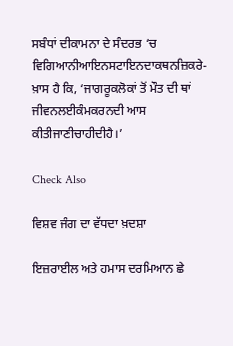ਸਬੰਧਾਂ ਦੀਕਾਮਨਾ ਦੇ ਸੰਦਰਭ ‘ਚ ਵਿਗਿਆਨੀਆਇਨਸਟਾਇਨਦਾਕਥਨਜ਼ਿਕਰੇ-ਖ਼ਾਸ ਹੈ ਕਿ, ‘ਜਾਗਰੂਕਲੋਕਾਂ ਤੋਂ ਮੌਤ ਦੀ ਥਾਂ ਜੀਵਨਲਈਕੰਮਕਰਨਦੀ ਆਸ ਕੀਤੀਜਾਣੀਚਾਹੀਦੀਹੈ।’

Check Also

ਵਿਸ਼ਵ ਜੰਗ ਦਾ ਵੱਧਦਾ ਖ਼ਦਸ਼ਾ

ਇਜ਼ਰਾਈਲ ਅਤੇ ਹਮਾਸ ਦਰਮਿਆਨ ਛੇ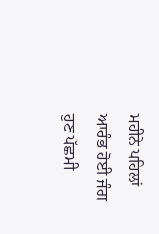ਮਹੀਨੇ ਪਹਿਲਾਂ ਆਰੰਭ ਹੋਈ ਜੰਗ ਹੁਣ ਪੱਛਮੀ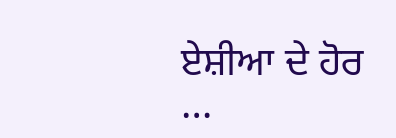ਏਸ਼ੀਆ ਦੇ ਹੋਰ …